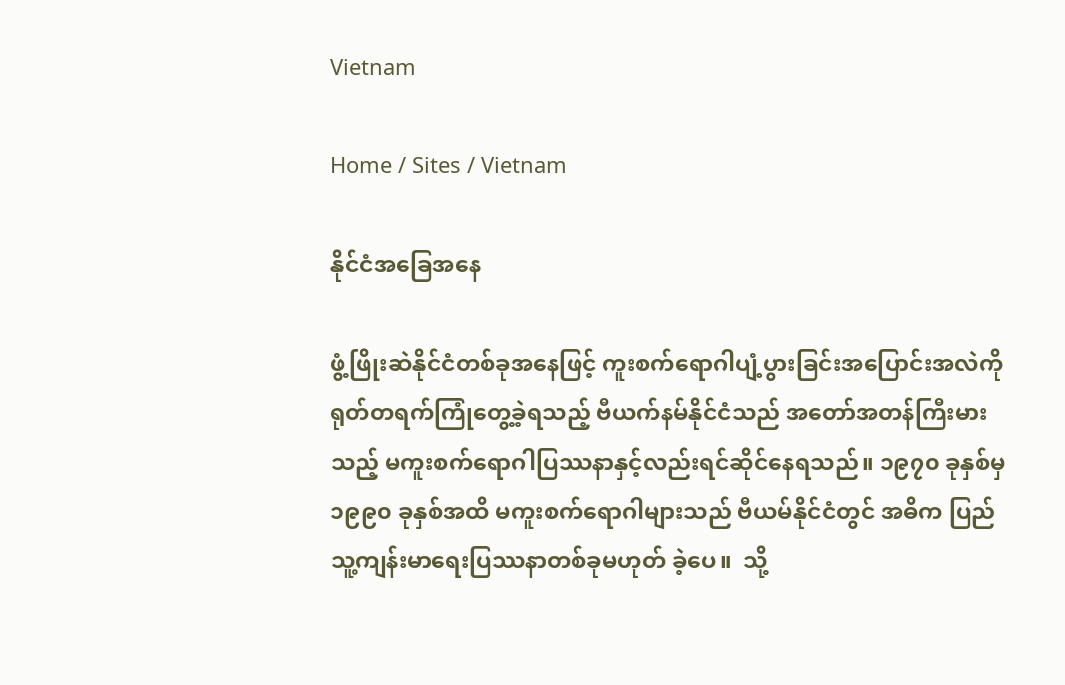Vietnam

Home / Sites / Vietnam

နိုင်ငံအခြေအနေ

ဖွံ့ဖြိုးဆဲနိုင်ငံတစ်ခုအနေဖြင့် ကူးစက်ရောဂါပျံ့ပွားခြင်းအပြောင်းအလဲကို ရုတ်တရက်ကြုံတွေ့ခဲ့ရသည့် ဗီယက်နမ်နိုင်ငံသည် အတော်အတန်ကြီးမားသည့် မကူးစက်ရောဂါပြဿနာနှင့်လည်းရင်ဆိုင်နေရသည်။ ၁၉၇၀ ခုနှစ်မှ ၁၉၉၀ ခုနှစ်အထိ မကူးစက်ရောဂါများသည် ဗီယမ်နိုင်ငံတွင် အဓိက ပြည်သူ့ကျန်းမာရေးပြဿနာတစ်ခုမဟုတ် ခဲ့ပေ။  သို့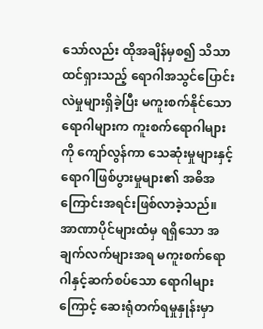သော်လည်း ထိုအချိန်မှစ၍ သိသာထင်ရှားသည့် ရောဂါအသွင်ပြောင်းလဲမှုများရှိခဲ့ပြီး မကူးစက်နိုင်သောရောဂါများက ကူးစက်ရောဂါများကို ကျော်လွန်ကာ သေဆုံးမှုများနှင့် ရောဂါဖြစ်ပွားမှုများ၏ အဓိအကြောင်းအရင်းဖြစ်လာခဲ့သည်။ အာဏာပိုင်များထံမှ ရရှိသော အချက်လက်များအရ မကူးစက်ရောဂါနှင့်ဆက်စပ်သော ရောဂါများကြောင့် ဆေးရုံတက်ရမှုနှုန်းမှာ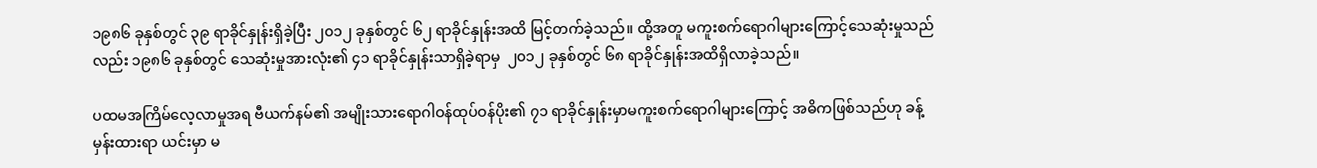၁၉၈၆ ခုနှစ်တွင် ၃၉ ရာခိုင်နှုန်းရှိခဲ့ပြီး ၂၀၁၂ ခုနှစ်တွင် ၆၂ ရာခိုင်နှုန်းအထိ မြင့်တက်ခဲ့သည်။ ထို့အတူ မကူးစက်ရောဂါများကြောင့်သေဆုံးမှုသည်လည်း ၁၉၈၆ ခုနှစ်တွင် သေဆုံးမှုအားလုံး၏ ၄၁ ရာခိုင်နှုန်းသာရှိခဲ့ရာမှ  ၂၀၁၂ ခုနှစ်တွင် ၆၈ ရာခိုင်နှုန်းအထိရှိလာခဲ့သည်။

ပထမအကြိမ်လေ့လာမှုအရ ဗီယက်နမ်၏ အမျိုးသားရောဂါဝန်ထုပ်ဝန်ပိုး၏ ၇၁ ရာခိုင်နှုန်းမှာမကူးစက်ရောဂါများကြောင့် အဓိကဖြစ်သည်ဟု ခန့်မှန်းထားရာ ယင်းမှာ မ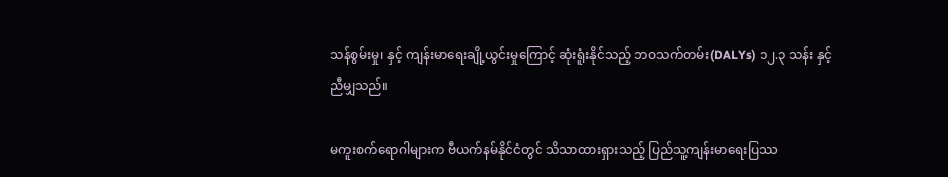သန်စွမ်းမှု၊ နှင့် ကျန်းမာရေးချို့ယွင်းမှုကြောင့် ဆုံးရူံးနိုင်သည့် ဘဝသက်တမ်း(DALYs) ၁၂.၃ သန်း နှင့်ညီမျှသည်။

မကူးစက်ရောဂါများက ဗီယက်နမ်နိုင်ငံတွင် သိသာထားရှားသည့် ပြည်သူ့ကျန်းမာရေးပြဿ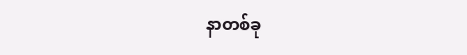နာတစ်ခု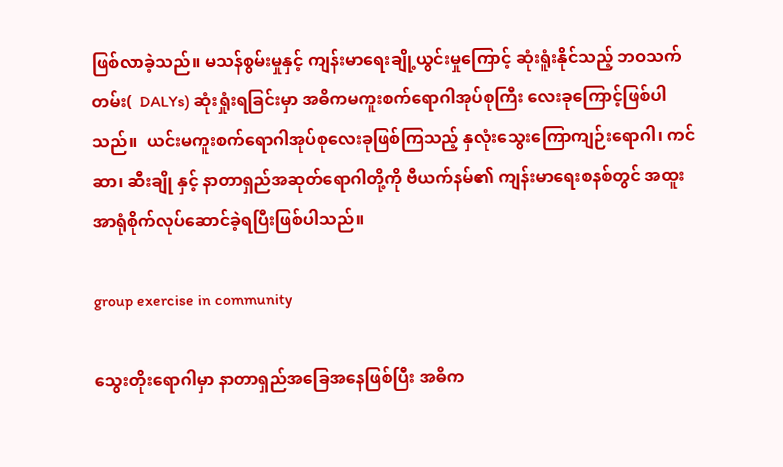ဖြစ်လာခဲ့သည်။ မသန်စွမ်းမှုနှင့် ကျန်းမာရေးချို့ယွင်းမှုကြောင့် ဆုံးရူံးနိုင်သည့် ဘဝသက်တမ်း(  DALYs) ဆုံးရှုံးရခြင်းမှာ အဓိကမကူးစက်ရောဂါအုပ်စုကြီး လေးခုကြောင့်ဖြစ်ပါသည်။  ယင်းမကူးစက်ရောဂါအုပ်စုလေးခုဖြစ်ကြသည့် နှလုံးသွေးကြောကျဉ်းရောဂါ၊ ကင်ဆာ၊ ဆီးချို နှင့် နာတာရှည်အဆုတ်ရောဂါတို့ကို ဗီယက်နမ်၏ ကျန်းမာရေးစနစ်တွင် အထူးအာရုံစိုက်လုပ်ဆောင်ခဲ့ရပြီးဖြစ်ပါသည်။

group exercise in community

သွေးတိုးရောဂါမှာ နာတာရှည်အခြေအနေဖြစ်ပြီး အဓိက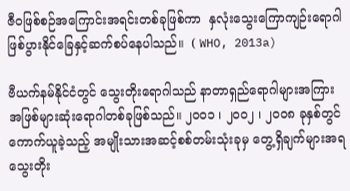ဇီဝဖြစ်စဉ်အကြောင်းအရင်းတစ်ခုဖြစ်ကာ  နှလုံးသွေးကြောကျဉ်းရောဂါဖြစ်ပွားနိုင်ခြေနှင့်ဆက်စပ်နေပါသည်။  ( WHO, 2013a)

ဗီယက်နမ်နိုင်ငံတွင် သွေးတိုးရောဂါသည် နာတာရှည်ရောဂါများအကြား အဖြစ်များဆုံးရောဂါတစ်ခုဖြစ်သည်။ ၂၀၀၁ ၊ ၂၀၀၂ ၊ ၂၀၀၈ ခုနှစ်တွင် ကောက်ယူခဲ့သည့် အမျိုးသားအဆင့်စစ်တမ်းသုံးခုမှ တွေ့ရှိချက်များအရ သွေးတိုး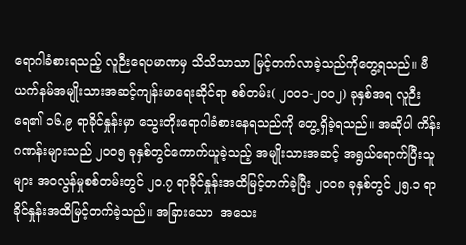ရောဂါခံစားရသည့် လူဉီးရေပမာဏမှ သိသိသာသာ မြင့်တက်လာခဲ့သည်ကိုတွေ့ရသည်။ ဗီယက်နမ်အမျိုးသားအဆင့်ကျန်းမာရေးဆိုင်ရာ စစ်တမ်း( ၂၀၀၁-၂၀၀၂) ခုနှစ်အရ လူဉီးရေ၏ ၁၆.၉ ရာခိုင်နှုန်းမှာ သွေးတိုးရောဂါခံစားနေရသည်ကို တွေ့ရှိခဲ့ရသည်။ အဆိုပါ ကိန်းဂဏန်းများသည် ၂၀၀၅ ခုနှစ်တွင်ကောက်ယူခဲ့သည့် အမျိုးသားအဆင့် အရွယ်ရောက်ပြီးသူများ အဝလွန်မှုစစ်တမ်းတွင် ၂၀.၇ ရာခိုင်နှုန်းအထိမြင့်တက်ခဲ့ပြီး ၂၀၀၈ ခုနှစ်တွင် ၂၅.၁ ရာခိုင်နှုန်းအထိမြင့်တက်ခဲ့သည်။ အခြားသော  အသေး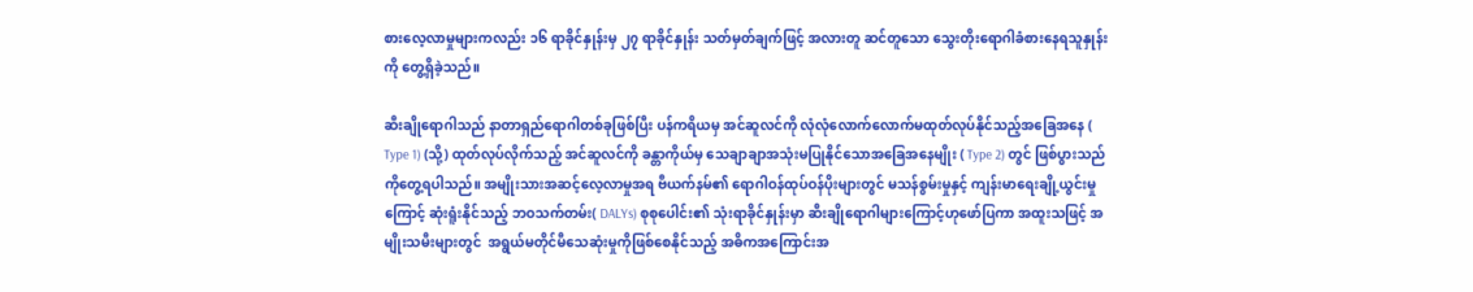စားလေ့လာမှုများကလည်း ၁၆ ရာခိုင်နှုန်းမှ ၂၇ ရာခိုင်နှုန်း သတ်မှတ်ချက်ဖြင့် အလားတူ ဆင်တူသော သွေးတိုးရောဂါခံစားနေရသူနှုန်းကို တွေ့ရှိခဲ့သည်။

ဆီးချိုရောဂါသည် နာတာရှည်ရောဂါတစ်ခုဖြစ်ပြီး ပန်ကရိယမှ အင်ဆူလင်ကို လုံလုံလောက်လောက်မထုတ်လုပ်နိုင်သည့်အခြေအနေ ( Type 1) (သို့) ထုတ်လုပ်လိုက်သည့် အင်ဆူလင်ကို ခန္တာကိုယ်မှ သေချာချာအသုံးမပြုနိုင်သောအခြေအနေမျိုး ( Type 2) တွင် ဖြစ်ပွားသည်ကိုတွေ့ရပါသည်။ အမျိုးသားအဆင့်လေ့လာမှုအရ ဗီယက်နမ်၏ ရောဂါဝန်ထုပ်ဝန်ပိုးများတွင် မသန်စွမ်းမှုနှင့် ကျန်းမာရေးချို့ယွင်းမှုကြောင့် ဆုံးရူံးနိုင်သည့် ဘဝသက်တမ်း( DALYs) စုစုပေါင်း၏ သုံးရာခိုင်နှုန်းမှာ ဆီးချိုရောဂါများကြောင့်ဟုဖော်ပြကာ အထူးသဖြင့် အမျိုးသမီးများတွင်  အရွယ်မတိုင်မီသေဆုံးမှုကိုဖြစ်စေနိုင်သည့် အဓိကအကြောင်းအ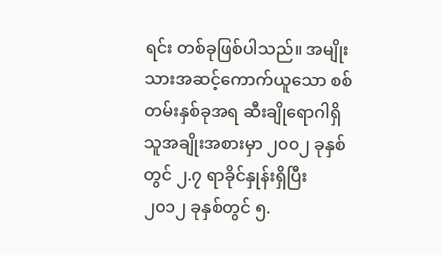ရင်း တစ်ခုဖြစ်ပါသည်။ အမျိုးသားအဆင့်ကောက်ယူသော စစ်တမ်းနှစ်ခုအရ ဆီးချိုရောဂါရှိသူအချိုးအစားမှာ ၂၀၀၂ ခုနှစ်တွင် ၂.၇ ရာခိုင်နှုန်းရှိပြီး ၂၀၁၂ ခုနှစ်တွင် ၅.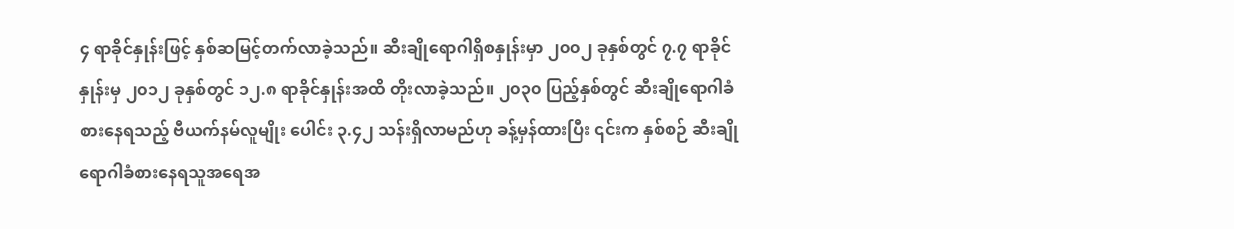၄ ရာခိုင်နှုန်းဖြင့် နှစ်ဆမြင့်တက်လာခဲ့သည်။ ဆီးချိုရောဂါရှိစနှုန်းမှာ ၂၀၀၂ ခုနှစ်တွင် ၇.၇ ရာခိုင်နှုန်းမှ ၂၀၁၂ ခုနှစ်တွင် ၁၂.၈ ရာခိုင်နှုန်းအထိ တိုးလာခဲ့သည်။ ၂၀၃၀ ပြည့်နှစ်တွင် ဆီးချိုရောဂါခံစားနေရသည့် ဗီယက်နမ်လူမျိုး ပေါင်း ၃.၄၂ သန်းရှိလာမည်ဟု ခန့်မှန်ထားပြီး ၎င်းက နှစ်စဉ် ဆီးချိုရောဂါခံစားနေရသူအရေအ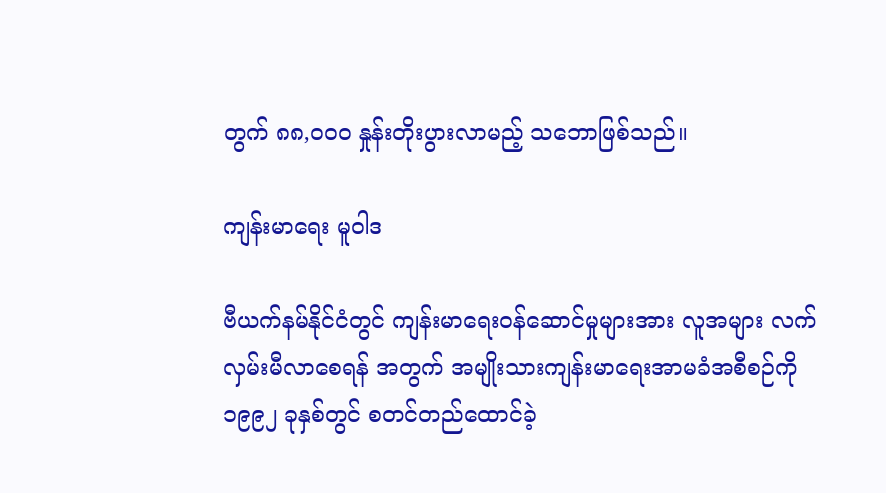တွက် ၈၈,၀၀၀ နှုန်းတိုးပွားလာမည့် သဘောဖြစ်သည်။

ကျန်းမာရေး မူဝါဒ

ဗီယက်နမ်နိုင်ငံတွင် ကျန်းမာရေးဝန်ဆောင်မှုများအား လူအများ လက်လှမ်းမီလာစေရန် အတွက် အမျိုးသားကျန်းမာရေးအာမခံအစီစဉ်ကို ၁၉၉၂ ခုနှစ်တွင် စတင်တည်ထောင်ခဲ့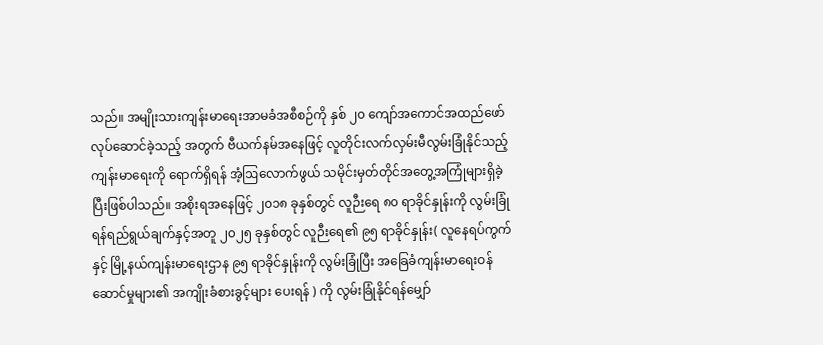သည်။ အမျိုးသားကျန်းမာရေးအာမခံအစီစဉ်ကို နှစ် ၂၀ ကျော်အကောင်အထည်ဖော်လုပ်ဆောင်ခဲ့သည့် အတွက် ဗီယက်နမ်အနေဖြင့် လူတိုင်းလက်လှမ်းမီလွမ်းခြုံနိုင်သည့် ကျန်းမာရေးကို ရောက်ရှိရန် အံ့ဩလောက်ဖွယ် သမိုင်းမှတ်တိုင်အတွေ့အကြုံများရှိခဲ့ပြီးဖြစ်ပါသည်။ အစိုးရအနေဖြင့် ၂၀၁၈ ခုနှစ်တွင် လူဉီးရေ ၈၀ ရာခိုင်နှုန်းကို လွမ်းခြုံရန်ရည်ရွယ်ချက်နှင့်အတူ ၂၀၂၅ ခုနှစ်တွင် လူဉီးရေ၏ ၉၅ ရာခိုင်နှုန်း( လူနေရပ်ကွက်နှင့် မြို့နယ်ကျန်းမာရေးဌာန ၉၅ ရာခိုင်နှုန်းကို လွမ်းခြုံပြီး အခြေခံကျန်းမာရေးဝန်ဆောင်မှုများ၏ အကျိုးခံစားခွင့်များ ပေးရန် ) ကို လွမ်းခြုံနိုင်ရန်မျှော်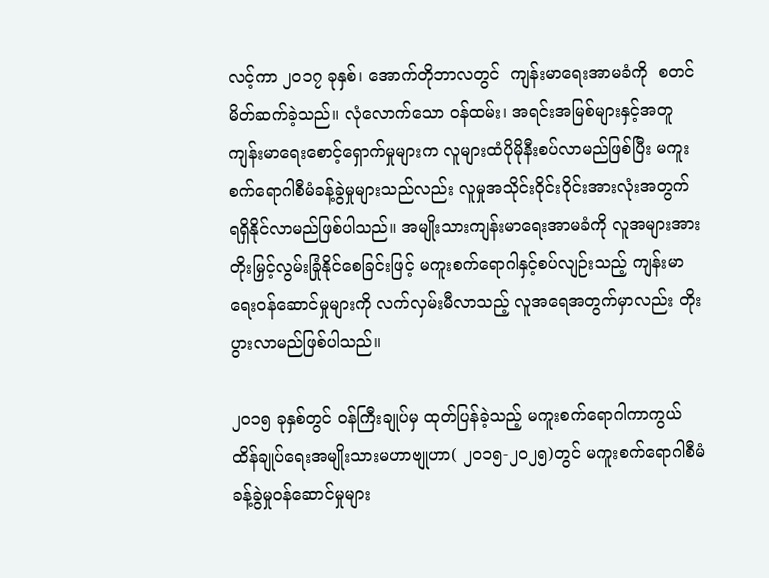လင့်ကာ ၂၀၁၇ ခုနှစ်၊ အောက်တိုဘာလတွင်  ကျန်းမာရေးအာမခံကို  စတင်မိတ်ဆက်ခဲ့သည်။ လုံလောက်သော ဝန်ထမ်း၊ အရင်းအမြစ်များနှင့်အတူ ကျန်းမာရေးစောင့်ရှောက်မှုများက လူများထံပိုမိုနီးစပ်လာမည်ဖြစ်ပြီး မကူးစက်ရောဂါစီမံခန့်ခွဲမှုများသည်လည်း လူမှုအသိုင်းဝိုင်းဝိုင်းအားလုံးအတွက် ရရှိနိုင်လာမည်ဖြစ်ပါသည်။ အမျိုးသားကျန်းမာရေးအာမခံကို လူအများအား တိုးမြှင့်လွမ်းခြုံနိုင်စေခြင်းဖြင့် မကူးစက်ရောဂါနှင့်စပ်လျဉ်းသည့် ကျန်းမာရေးဝန်ဆောင်မှုများကို လက်လှမ်းမီလာသည့် လူအရေအတွက်မှာလည်း တိုးပွားလာမည်ဖြစ်ပါသည်။

၂၀၁၅ ခုနှစ်တွင် ဝန်ကြီးချုပ်မှ ထုတ်ပြန်ခဲ့သည့် မကူးစက်ရောဂါကာကွယ်ထိန်ချုပ်ရေးအမျိုးသားမဟာဗျုဟာ( ၂၀၁၅-၂၀၂၅)တွင် မကူးစက်ရောဂါစီမံခန့်ခွဲမှုဝန်ဆောင်မှုများ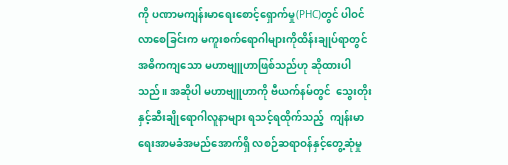ကို ပဏာမကျန်းမာရေးစောင့်ရှောက်မှု(PHC)တွင် ပါဝင်လာစေခြင်းက မကူးစက်ရောဂါများကိုထိန်းချုပ်ရာတွင် အဓိကကျသော မဟာဗျူဟာဖြစ်သည်ဟု ဆိုထားပါသည်။ အဆိုပါ မဟာဗျူဟာကို ဗီယက်နမ်တွင်  သွေးတိုးနှင့်ဆီးချိုရောဂါလူနာများ ရသင့်ရထိုက်သည့်  ကျန်းမာရေးအာမခံအမည်အောက်ရှိ လစဉ်ဆရာဝန်နှင့်တွေ့ဆုံမှု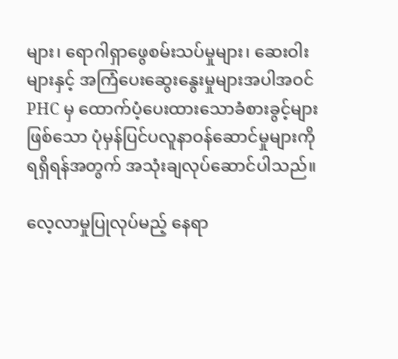များ၊ ရောဂါရှာဖွေစမ်းသပ်မှုများ၊ ဆေးဝါးများနှင့် အကြံပေးဆွေးနွေးမှုများအပါအဝင် PHC မှ ထောက်ပံ့ပေးထားသောခံစားခွင့်များဖြစ်သော ပုံမှန်ပြင်ပလူနာဝန်ဆောင်မှုများကို ရရှိရန်အတွက် အသုံးချလုပ်ဆောင်ပါသည်။

လေ့လာမှုပြုလုပ်မည့် နေရာ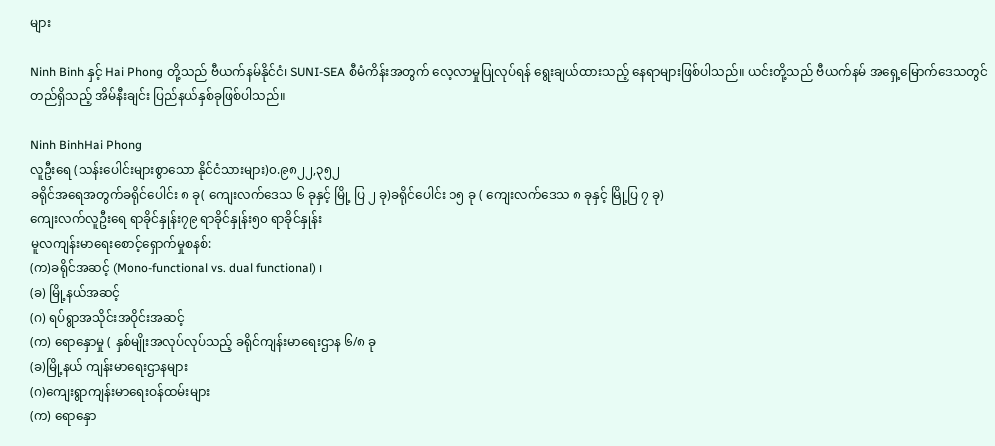များ

Ninh Binh နှင့် Hai Phong တို့သည် ဗီယက်နမ်နိုင်ငံ၊ SUNI-SEA စီမံကိန်းအတွက် လေ့လာမှုပြုလုပ်ရန် ရွေးချယ်ထားသည့် နေရာများဖြစ်ပါသည်။ ယင်းတို့သည် ဗီယက်နမ် အရှေ့မြောက်ဒေသတွင် တည်ရှိသည့် အိမ်နီးချင်း ပြည်နယ်နှစ်ခုဖြစ်ပါသည်။

Ninh BinhHai Phong
လူဦးရေ (သန်းပေါင်းများစွာသော နိုင်ငံသားများ)၀.၉၈၂၂,၃၅၂
ခရိုင်အရေအတွက်ခရိုင်ပေါင်း ၈ ခု( ကျေးလက်ဒေသ ၆ ခုနှင့် မြို့ ပြ ၂ ခု)ခရိုင်ပေါင်း ၁၅ ခု ( ကျေးလက်ဒေသ ၈ ခုနှင့် မြို့ပြ ၇ ခု)
ကျေးလက်လူဦးရေ ရာခိုင်နှုန်း၇၉ ရာခိုင်နှုန်း၅၀ ရာခိုင်နှုန်း
မူလကျန်းမာရေးစောင့်ရှောက်မှုစနစ်:
(က)ခရိုင်အဆင့် (Mono-functional vs. dual functional) ၊
(ခ) မြို့နယ်အဆင့်
(ဂ) ရပ်ရွာအသိုင်းအဝိုင်းအဆင့်
(က) ရောနှောမှု ( နှစ်မျိုးအလုပ်လုပ်သည့် ခရိုင်ကျန်းမာရေးဌာန ၆/၈ ခု
(ခ)မြို့နယ် ကျန်းမာရေးဌာနများ
(ဂ)ကျေးရွာကျန်းမာရေးဝန်ထမ်းများ
(က) ရောနှော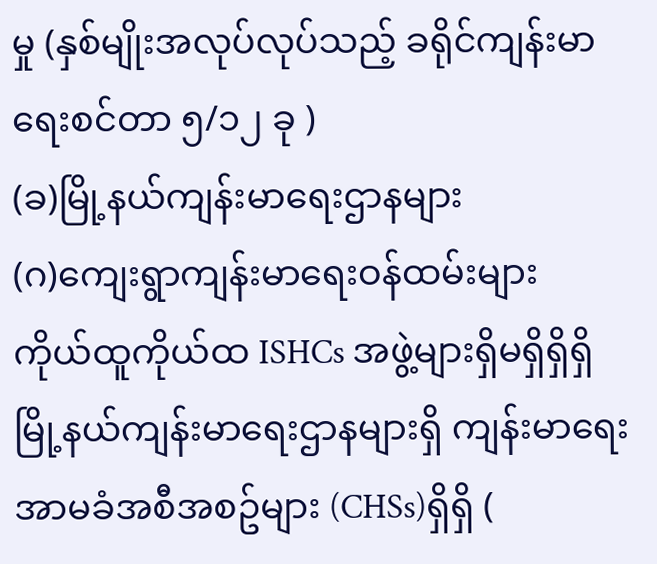မှု (နှစ်မျိုးအလုပ်လုပ်သည့် ခရိုင်ကျန်းမာရေးစင်တာ ၅/၁၂ ခု )
(ခ)မြို့နယ်ကျန်းမာရေးဌာနများ
(ဂ)ကျေးရွာကျန်းမာရေးဝန်ထမ်းများ
ကိုယ်ထူကိုယ်ထ ISHCs အဖွဲ့များရှိမရှိရှိရှိ
မြို့နယ်ကျန်းမာရေးဌာနများရှိ ကျန်းမာရေးအာမခံအစီအစဥ်များ (CHSs)ရှိရှိ (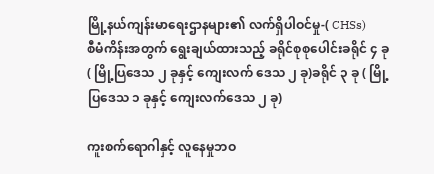မြို့နယ်ကျန်းမာရေးဌာနများ၏ လက်ရှိပါဝင်မှု-( CHSs)
စီမံကိန်းအတွက် ရွေးချယ်ထားသည့် ခရိုင်စုစုပေါင်းခရိုင် ၄ ခု ( မြို့ပြဒေသ ၂ ခုနှင့် ကျေးလက် ဒေသ ၂ ခု)ခရိုင် ၃ ခု ( မြို့ပြဒေသ ၁ ခုနှင့် ကျေးလက်ဒေသ ၂ ခု)

ကူးစက်ရောဂါနှင့် လူနေမှုဘဝ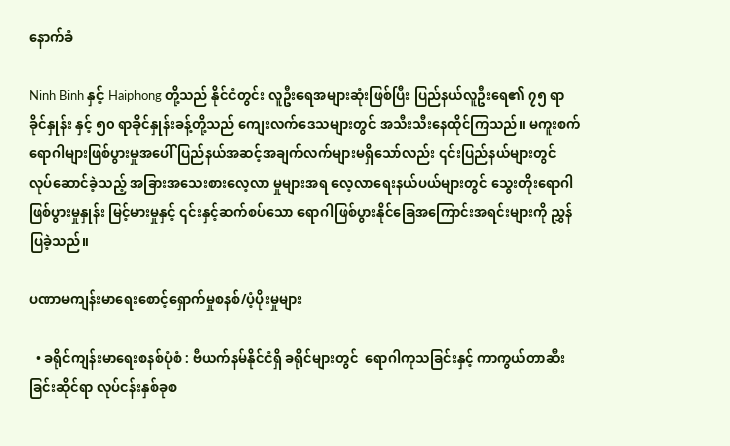နောက်ခံ

Ninh Binh နှင့် Haiphong တို့သည် နိုင်ငံတွင်း လူဦးရေအများဆုံးဖြစ်ပြီး ပြည်နယ်လူဦးရေ၏ ၇၅ ရာခိုင်နှုန်း နှင့် ၅၀ ရာခိုင်နှုန်းခန့်တို့သည် ကျေးလက်ဒေသများတွင် အသီးသီးနေထိုင်ကြသည်။ မကူးစက်ရောဂါများဖြစ်ပွားမှုအပေါ် ပြည်နယ်အဆင့်အချက်လက်များမရှိသော်လည်း ၎င်းပြည်နယ်များတွင် လုပ်ဆောင်ခဲ့သည့် အခြားအသေးစားလေ့လာ မှုများအရ လေ့လာရေးနယ်ပယ်များတွင် သွေးတိုးရောဂါဖြစ်ပွားမှုနှုန်း မြင့်မားမှုနှင့် ၎င်းနှင့်ဆက်စပ်သော ရောဂါဖြစ်ပွားနိုင်ခြေအကြောင်းအရင်းများကို ညွှန်ပြခဲ့သည်။

ပဏာမကျန်းမာရေးစောင့်ရှောက်မှုစနစ်/ပံ့ပိုးမှုများ

  • ခရိုင်ကျန်းမာရေးစနစ်ပုံစံ : ဗီယက်နမ်နိုင်ငံရှိ ခရိုင်များတွင်  ရောဂါကုသခြင်းနှင့် ကာကွယ်တာဆီးခြင်းဆိုင်ရာ လုပ်ငန်းနှစ်ခုစ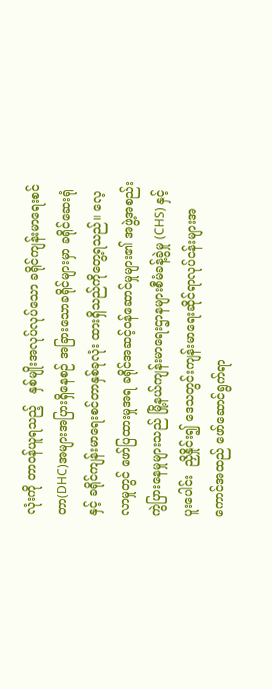လုံးကို တာဝန်ယူရသည့်   နှစ်မျိုးအလုပ်လုပ်သော ခရိုင်ကျန်းမာရေးစင်တာ(DHC)အများအပြားရှိနေစဉ် အခြားသောခရိုင်များမှာ ခရိုင်ဆေးရုံနှင့် ခရိုင်ကျန်းမာရေးစင်တာနှစ်ခုလုံး ထားရှိသည်ကိုတွေ့ရသည်။ လေ့လာမှုတွင် ဖော်ပြထားမှုအရ ခရိုင်အဆင့်ဝန်ဆောင်မှုများ၏ အဖွဲ့အစည်းကွဲပြားနေမှုများသည် မြို့နယ်ကျန်းမာရေးဌာနများစီမံခန့်ခွဲမှု (CHS) နှင့်  ပူးပေါင်း  ညှိနှိုင်း၍ ဒေသတွင်းကျန်းမာရေးဆိုင်ရာလုပ်ငန်းများအကောင်အထည် ဖော်ဆောင်ရွက်ရာ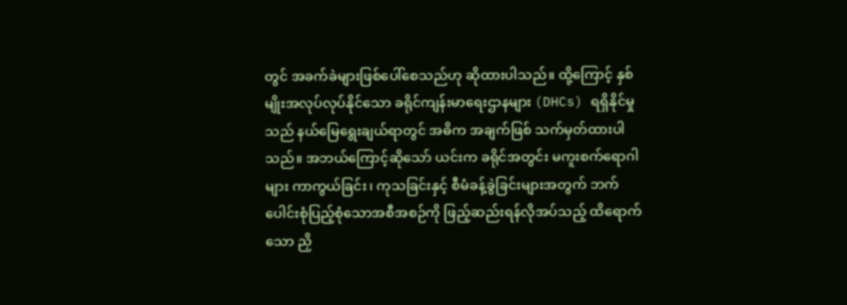တွင် အခက်ခဲများဖြစ်ပေါ်စေသည်ဟု ဆိုထားပါသည်။ ထို့ကြောင့် နှစ်မျိုးအလုပ်လုပ်နိုင်သော ခရိုင်ကျန်းမာရေးဌာနများ (DHCs) ရရှိနိုင်မှုသည် နယ်မြေရွေးချယ်ရာတွင် အဓိက အချက်ဖြစ် သက်မှတ်ထားပါသည်။ အဘယ်ကြောင့်ဆိုသော် ယင်းက ခရိုင်အတွင်း မကူးစက်ရောဂါများ ကာကွယ်ခြင်း၊ ကုသခြင်းနှင့် စီမံခန့်ခွဲခြင်းများအတွက် ဘက်ပေါင်းစုံပြည့်စုံသောအစီအစဉ်ကို ဖြည့်ဆည်းရန်လိုအပ်သည့် ထိရောက်သော ညှိ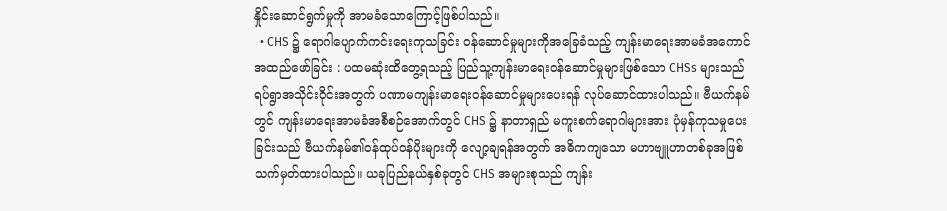နှိုင်းဆောင်ရွက်မှုကို အာမခံသောကြောင့်ဖြစ်ပါသည်။
  • CHS ၌ ရောဂါပျောက်ကင်းရေးကုသခြင်း ဝန်ဆောင်မှုများကိုအခြေခံသည့် ကျန်းမာရေးအာမခံအကောင်အထည်ဖော်ခြင်း : ပထမဆုံးထိတွေ့ရသည့် ပြည်သူ့ကျန်းမာရေးဝန်ဆောင်မှုများဖြစ်သော CHSs များသည် ရပ်ရွာအသိုင်းဝိုင်းအတွက် ပဏာမကျန်းမာရေးဝန်ဆောင်မှုများပေးရန် လုပ်ဆောင်ထားပါသည်။ ဗီယက်နမ်တွင် ကျန်းမာရေးအာမခံအစီစဉ်အောက်တွင် CHS ၌ နာတာရှည် မကူးစက်ရောဂါများအား ပုံမှန်ကုသမှုပေးခြင်းသည် ဗီယက်နမ်၏ဝန်ထုပ်ဝန်ပိုးများကို လျော့ချရန်အတွက် အဓိကကျသော မဟာဗျူဟာတစ်ခုအဖြစ် သက်မှတ်ထားပါသည်။ ယခုပြည်နယ်နှစ်ခုတွင် CHS အများစုသည် ကျန်း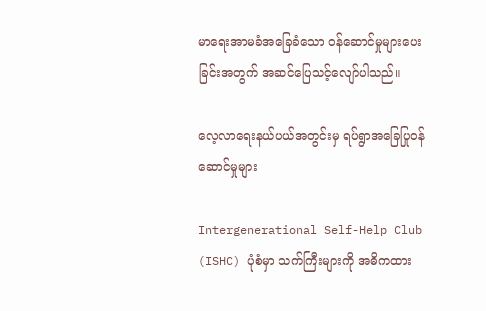မာရေးအာမခံအခြေခံသော ဝန်ဆောင်မှုများပေးခြင်းအတွက် အဆင်ပြေသင့်လျော်ပါသည်။

လေ့လာရေးနယ်ပယ်အတွင်းမှ ရပ်ရွာအခြေပြုဝန်ဆောင်မှုများ

Intergenerational Self-Help Club (ISHC) ပုံစံမှာ သက်ကြီးများကို အဓိကထား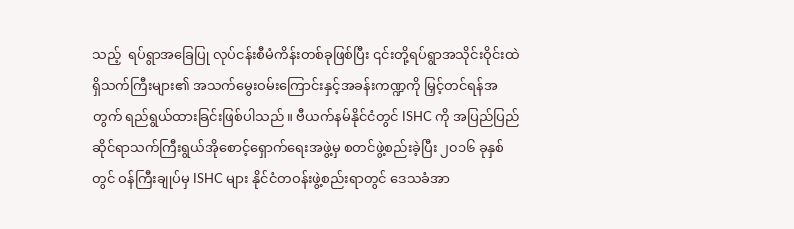သည့်  ရပ်ရွာအခြေပြု လုပ်ငန်းစီမံကိန်းတစ်ခုဖြစ်ပြီး ၎င်းတို့ရပ်ရွာအသိုင်းဝိုင်းထဲရှိသက်ကြီးများ၏ အသက်မွေးဝမ်းကြောင်းနှင့်အခန်းကဏ္ဍကို မြှင့်တင်ရန်အတွက် ရည်ရွယ်ထားခြင်းဖြစ်ပါသည်။ ဗီယက်နမ်နိုင်ငံတွင် ISHC ကို အပြည်ပြည်ဆိုင်ရာသက်ကြီးရွယ်အိုစောင့်ရှောက်ရေးအဖွဲ့မှ စတင်ဖွဲ့စည်းခဲ့ပြီး ၂၀၁၆ ခုနှစ်တွင် ဝန်ကြီးချုပ်မှ ISHC များ နိုင်ငံတဝန်းဖွဲ့စည်းရာတွင် ဒေသခံအာ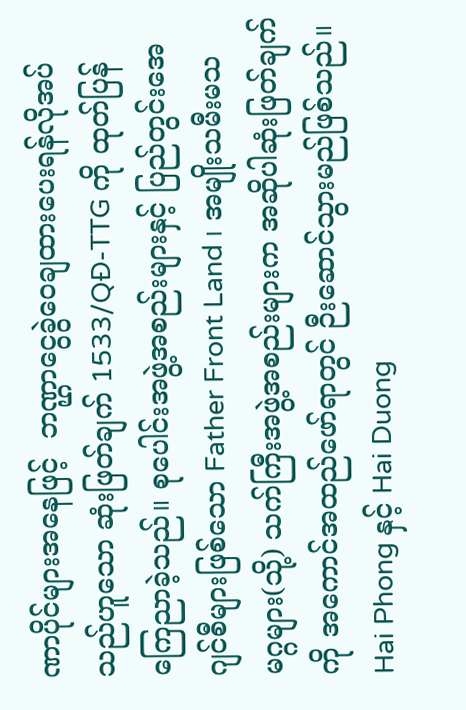ဏာပိုင်များအနေဖြင့်  ဘဏ္ဌာငွေခွဲဝေချထားပေးရန်လိုအပ်သည်ဟူသော ဆုံးဖြတ်ချက် 1533/QĐ-TTG ကို ထုတ်ပြန်ကြေညာခဲ့သည်။ စုပေါင်းအဖွဲ့အစည်းများနှင့် ပြည်တွင်းအေဂျင်စီများဖြစ်သော Father Front Land ၊ အမျိုးသမီးမသမဂ္ဂများ(သို့) သက်ကြီးအဖွဲ့အစည်းများက အဆိုပါဆုံးဖြတ်ချက်ကို အကောင်အထည်ဖော်ရာတွင် ဉီးဆောင်သွားမည်ဖြစ်သည်။ Hai Phong နှင့် Hai Duong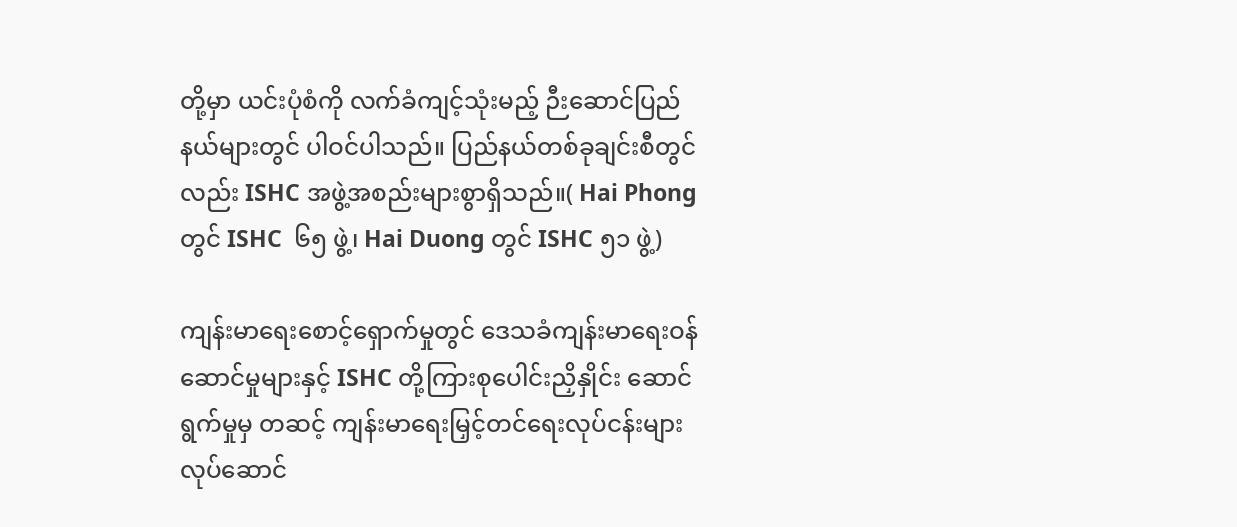တို့မှာ ယင်းပုံစံကို လက်ခံကျင့်သုံးမည့် ဉီးဆောင်ပြည်နယ်များတွင် ပါဝင်ပါသည်။ ပြည်နယ်တစ်ခုချင်းစီတွင်လည်း ISHC အဖွဲ့အစည်းများစွာရှိသည်။( Hai Phong တွင် ISHC  ၆၅ ဖွဲ့၊ Hai Duong တွင် ISHC ၅၁ ဖွဲ့)

ကျန်းမာရေးစောင့်ရှောက်မှုတွင် ဒေသခံကျန်းမာရေးဝန်ဆောင်မှုများနှင့် ISHC တို့ကြားစုပေါင်းညှိနှိုင်း ဆောင်ရွက်မှုမှ တဆင့် ကျန်းမာရေးမြှင့်တင်ရေးလုပ်ငန်းများလုပ်ဆောင်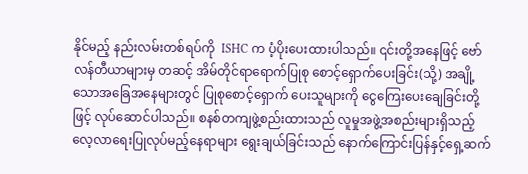နိုင်မည့် နည်းလမ်းတစ်ရပ်ကို  ISHC က ပံ့ပိုးပေးထားပါသည်။ ၎င်းတို့အနေဖြင့် ဗော်လန်တီယာများမှ တဆင့် အိမ်တိုင်ရာရောက်ပြုစု စောင့်ရှောက်ပေးခြင်း(သို့) အချို့သောအခြေအနေများတွင် ပြုစုစောင့်ရှောက် ပေးသူများကို ငွေကြေးပေးချေခြင်းတို့ဖြင့် လုပ်ဆောင်ပါသည်။ စနစ်တကျဖွဲ့စည်းထားသည် လူမှုအဖွဲ့အစည်းများရှိသည့် လေ့လာရေးပြုလုပ်မည့်နေရာများ ရွေးချယ်ခြင်းသည် နောက်ကြောင်းပြန်နှင့်ရှေ့ဆက်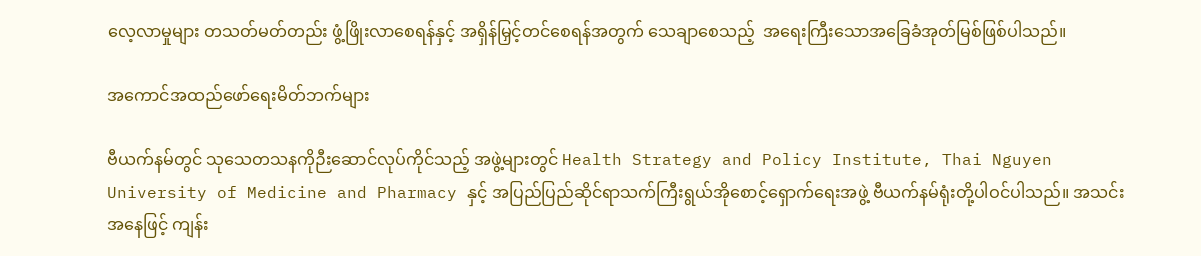လေ့လာမှုများ တသတ်မတ်တည်း ဖွံ့ဖြိုးလာစေရန်နှင့် အရှိန်မြှင့်တင်စေရန်အတွက် သေချာစေသည့်  အရေးကြီးသောအခြေခံအုတ်မြစ်ဖြစ်ပါသည်။

အကောင်အထည်ဖော်ရေးမိတ်ဘက်များ

ဗီယက်နမ်တွင် သုသေတသနကိုဉီးဆောင်လုပ်ကိုင်သည့် အဖွဲ့များတွင် Health Strategy and Policy Institute, Thai Nguyen University of Medicine and Pharmacy နှင့် အပြည်ပြည်ဆိုင်ရာသက်ကြီးရွယ်အိုစောင့်ရှောက်ရေးအဖွဲ့ ဗီယက်နမ်ရုံးတို့ပါဝင်ပါသည်။ အသင်းအနေဖြင့် ကျန်း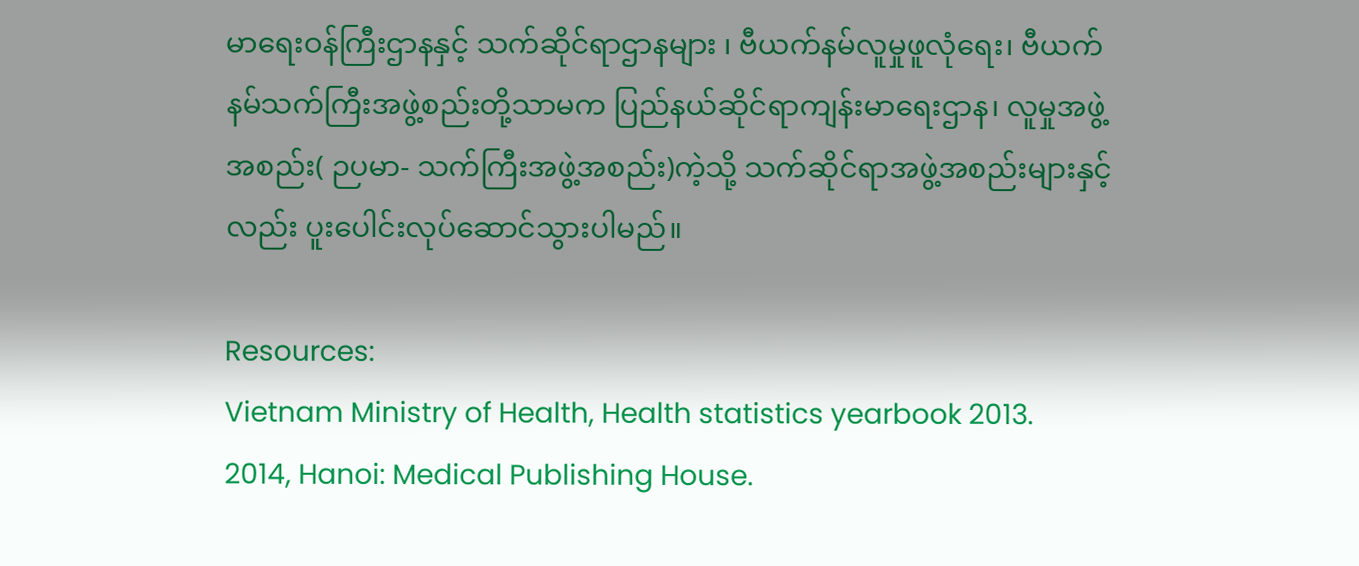မာရေးဝန်ကြီးဌာနနှင့် သက်ဆိုင်ရာဌာနများ ၊ ဗီယက်နမ်လူမှုဖူလုံရေး၊ ဗီယက်နမ်သက်ကြီးအဖွဲ့စည်းတို့သာမက ပြည်နယ်ဆိုင်ရာကျန်းမာရေးဌာန၊ လူမှုအဖွဲ့အစည်း( ဉပမာ- သက်ကြီးအဖွဲ့အစည်း)ကဲ့သို့ သက်ဆိုင်ရာအဖွဲ့အစည်းများနှင့်လည်း ပူးပေါင်းလုပ်ဆောင်သွားပါမည်။

Resources:
Vietnam Ministry of Health, Health statistics yearbook 2013. 2014, Hanoi: Medical Publishing House.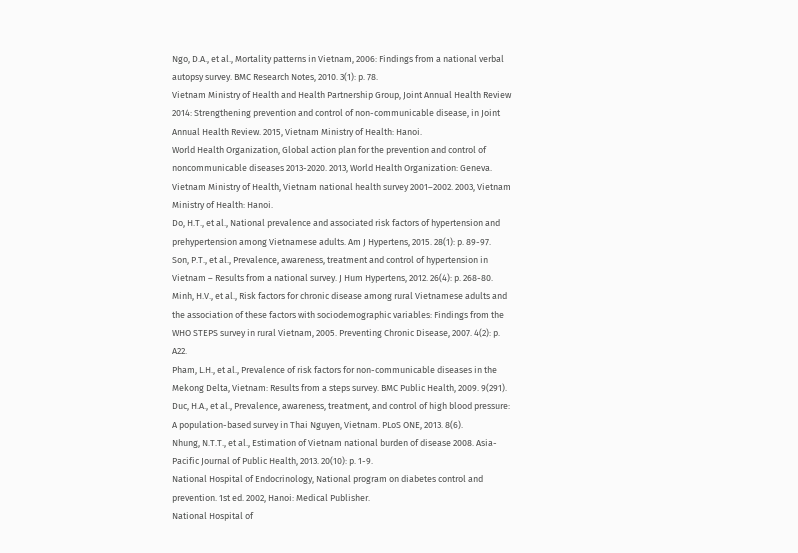Ngo, D.A., et al., Mortality patterns in Vietnam, 2006: Findings from a national verbal autopsy survey. BMC Research Notes, 2010. 3(1): p. 78.
Vietnam Ministry of Health and Health Partnership Group, Joint Annual Health Review 2014: Strengthening prevention and control of non-communicable disease, in Joint Annual Health Review. 2015, Vietnam Ministry of Health: Hanoi.
World Health Organization, Global action plan for the prevention and control of noncommunicable diseases 2013-2020. 2013, World Health Organization: Geneva.
Vietnam Ministry of Health, Vietnam national health survey 2001–2002. 2003, Vietnam Ministry of Health: Hanoi.
Do, H.T., et al., National prevalence and associated risk factors of hypertension and prehypertension among Vietnamese adults. Am J Hypertens, 2015. 28(1): p. 89-97.
Son, P.T., et al., Prevalence, awareness, treatment and control of hypertension in Vietnam – Results from a national survey. J Hum Hypertens, 2012. 26(4): p. 268-80.
Minh, H.V., et al., Risk factors for chronic disease among rural Vietnamese adults and the association of these factors with sociodemographic variables: Findings from the WHO STEPS survey in rural Vietnam, 2005. Preventing Chronic Disease, 2007. 4(2): p. A22.
Pham, L.H., et al., Prevalence of risk factors for non-communicable diseases in the Mekong Delta, Vietnam: Results from a steps survey. BMC Public Health, 2009. 9(291).
Duc, H.A., et al., Prevalence, awareness, treatment, and control of high blood pressure: A population-based survey in Thai Nguyen, Vietnam. PLoS ONE, 2013. 8(6).
Nhung, N.T.T., et al., Estimation of Vietnam national burden of disease 2008. Asia-Pacific Journal of Public Health, 2013. 20(10): p. 1-9.
National Hospital of Endocrinology, National program on diabetes control and prevention. 1st ed. 2002, Hanoi: Medical Publisher.
National Hospital of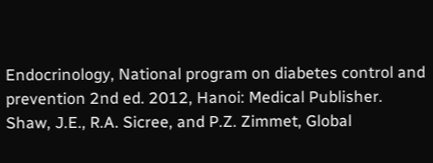Endocrinology, National program on diabetes control and prevention 2nd ed. 2012, Hanoi: Medical Publisher.
Shaw, J.E., R.A. Sicree, and P.Z. Zimmet, Global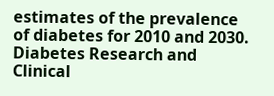estimates of the prevalence of diabetes for 2010 and 2030. Diabetes Research and Clinical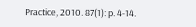Practice, 2010. 87(1): p. 4-14.